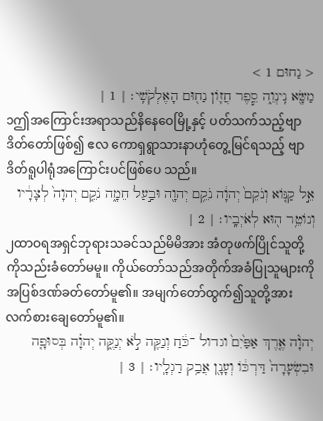< נַחוּם 1 >
מַשָּׂ֖א נִֽינְוֵ֑ה סֵ֧פֶר חֲז֛וֹן נַח֖וּם הָאֶלְקֹשִֽׁי׃ | 1 |
၁ဤအကြောင်းအရာသည်နိနေဝေမြို့နှင့် ပတ်သက်သည့်ဗျာဒိတ်တော်ဖြစ်၍ ဧလ ကောရှရွာသားနာဟုံတွေ့မြင်ရသည့် ဗျာဒိတ်ရူပါရုံအကြောင်းပင်ဖြစ်ပေ သည်။
אֵ֣ל קַנּ֤וֹא וְנֹקֵם֙ יְהוָ֔ה נֹקֵ֥ם יְהוָ֖ה וּבַ֣עַל חֵמָ֑ה נֹקֵ֤ם יְהוָה֙ לְצָרָ֔יו וְנוֹטֵ֥ר ה֖וּא לְאֹיְבָֽיו׃ | 2 |
၂ထာဝရအရှင်ဘုရားသခင်သည်မိမိအား အံတုဖက်ပြိုင်သူတို့ကိုသည်းခံတော်မမူ။ ကိုယ်တော်သည်အတိုက်အခံပြုသူများကို အပြစ်ဒဏ်ခတ်တော်မူ၏။ အမျက်တော်ထွက်၍သူတို့အား လက်စားချေတော်မူ၏။
יְהֹוָ֗ה אֶ֤רֶךְ אַפַּ֙יִם֙ וגדול ־כֹּ֔חַ וְנַקֵּ֖ה לֹ֣א יְנַקֶּ֑ה יְהוָ֗ה בְּסוּפָ֤ה וּבִשְׂעָרָה֙ דַּרְכּ֔וֹ וְעָנָ֖ן אֲבַ֥ק רַגְלָֽיו׃ | 3 |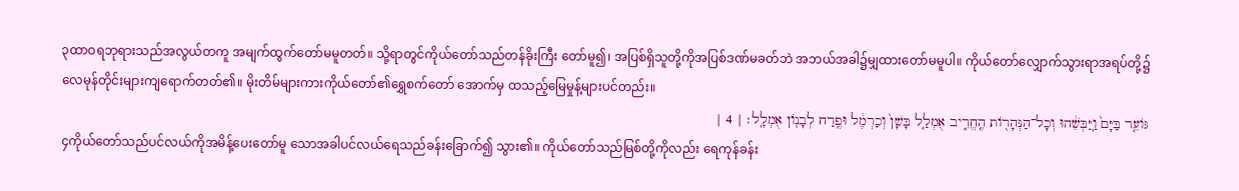၃ထာဝရဘုရားသည်အလွယ်တကူ အမျက်ထွက်တော်မမူတတ်။ သို့ရာတွင်ကိုယ်တော်သည်တန်ခိုးကြီး တော်မူ၍၊ အပြစ်ရှိသူတို့ကိုအပြစ်ဒဏ်မခတ်ဘဲ အဘယ်အခါ၌မျှထားတော်မမူပါ။ ကိုယ်တော်လျှောက်သွားရာအရပ်တို့၌ လေမုန်တိုင်းများကျရောက်တတ်၏။ မိုးတိမ်များကားကိုယ်တော်၏ရွှေစက်တော် အောက်မှ ထသည့်မြေမှုန့်များပင်တည်း။
גּוֹעֵ֤ר בַּיָּם֙ וַֽיַּבְּשֵׁ֔הוּ וְכָל־הַנְּהָר֖וֹת הֶֽחֱרִ֑יב אֻמְלַ֤ל בָּשָׁן֙ וְכַרְמֶ֔ל וּפֶ֥רַח לְבָנ֖וֹן אֻמְלָֽל׃ | 4 |
၄ကိုယ်တော်သည်ပင်လယ်ကိုအမိန့်ပေးတော်မူ သောအခါပင်လယ်ရေသည်ခန်းခြောက်၍ သွား၏။ ကိုယ်တော်သည်မြစ်တို့ကိုလည်း ရေကုန်ခန်း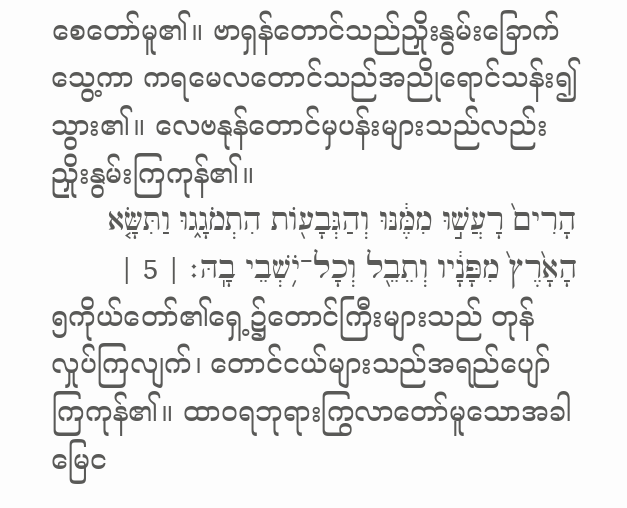စေတော်မူ၏။ ဗာရှန်တောင်သည်ညှိုးနွမ်းခြောက်သွေ့ကာ ကရမေလတောင်သည်အညိုရောင်သန်း၍ သွား၏။ လေဗနုန်တောင်မှပန်းများသည်လည်း ညှိုးနွမ်းကြကုန်၏။
הָרִים֙ רָעֲשׁ֣וּ מִמֶּ֔נּוּ וְהַגְּבָע֖וֹת הִתְמֹגָ֑גוּ וַתִּשָּׂ֤א הָאָ֙רֶץ֙ מִפָּנָ֔יו וְתֵבֵ֖ל וְכָל־יֹ֥שְׁבֵי בָֽהּ׃ | 5 |
၅ကိုယ်တော်၏ရှေ့၌တောင်ကြီးများသည် တုန်လှုပ်ကြလျက်၊ တောင်ငယ်များသည်အရည်ပျော်ကြကုန်၏။ ထာဝရဘုရားကြွလာတော်မူသောအခါ မြေင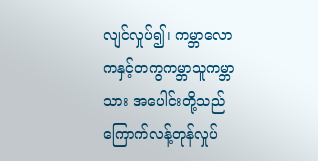လျင်လှုပ်၍၊ ကမ္ဘာလောကနှင့်တကွကမ္ဘာသူကမ္ဘာသား အပေါင်းတို့သည်ကြောက်လန့်တုန်လှုပ်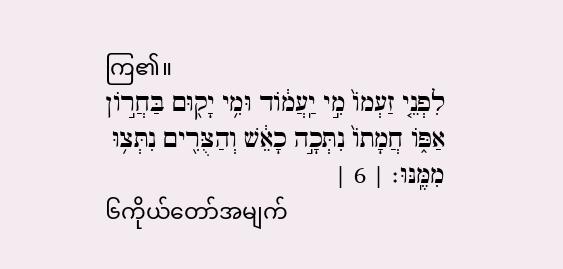ကြ၏။
לִפְנֵ֤י זַעְמוֹ֙ מִ֣י יַֽעֲמ֔וֹד וּמִ֥י יָק֖וּם בַּחֲר֣וֹן אַפּ֑וֹ חֲמָתוֹ֙ נִתְּכָ֣ה כָאֵ֔שׁ וְהַצֻּרִ֖ים נִתְּצ֥וּ מִמֶּֽנּוּ׃ | 6 |
၆ကိုယ်တော်အမျက်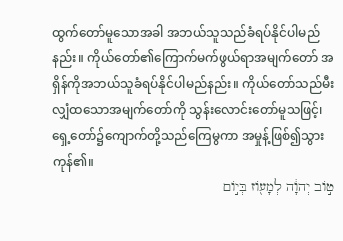ထွက်တော်မူသောအခါ အဘယ်သူသည်ခံရပ်နိုင်ပါမည်နည်း။ ကိုယ်တော်၏ကြောက်မက်ဖွယ်ရာအမျက်တော် အရှိန်ကိုအဘယ်သူခံရပ်နိုင်ပါမည်နည်း။ ကိုယ်တော်သည်မီးလျှံထသောအမျက်တော်ကို သွန်းလောင်းတော်မူသဖြင့်၊ ရှေ့တော်၌ကျောက်တို့သည်ကြေမွကာ အမှုန့်ဖြစ်၍သွားကုန်၏။
ט֣וֹב יְהוָ֔ה לְמָע֖וֹז בְּי֣וֹם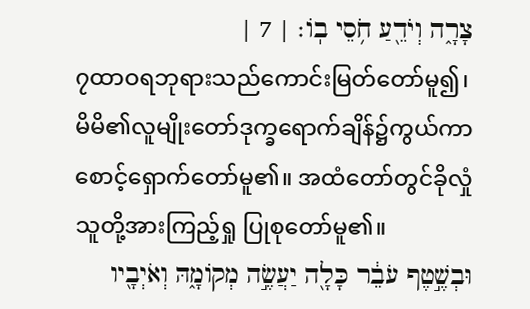צָרָ֑ה וְיֹדֵ֖עַ חֹ֥סֵי בֽוֹ׃ | 7 |
၇ထာဝရဘုရားသည်ကောင်းမြတ်တော်မူ၍၊ မိမိ၏လူမျိုးတော်ဒုက္ခရောက်ချိန်၌ကွယ်ကာ စောင့်ရှောက်တော်မူ၏။ အထံတော်တွင်ခိုလှုံသူတို့အားကြည့်ရှု ပြုစုတော်မူ၏။
וּבְשֶׁ֣טֶף עֹבֵ֔ר כָּלָ֖ה יַעֲשֶׂ֣ה מְקוֹמָ֑הּ וְאֹיְבָ֖יו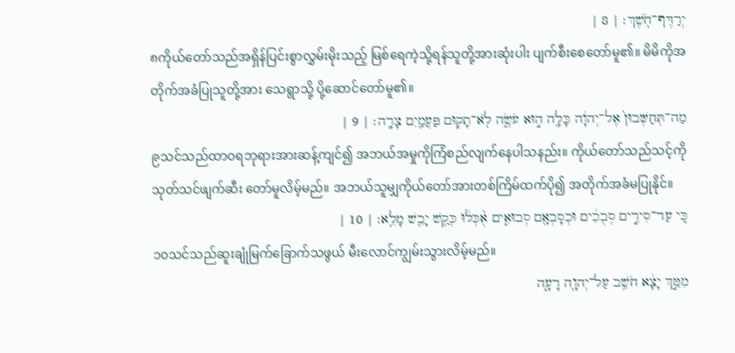יְרַדֶּף־חֹֽשֶׁךְ׃ | 8 |
၈ကိုယ်တော်သည်အရှိန်ပြင်းစွာလွှမ်းမိုးသည့် မြစ်ရေကဲ့သို့ရန်သူတို့အားဆုံးပါး ပျက်စီးစေတော်မူ၏။ မိမိကိုအတိုက်အခံပြုသူတို့အား သေရွာသို့ ပို့ဆောင်တော်မူ၏။
מַה־תְּחַשְּׁבוּן֙ אֶל־יְהוָ֔ה כָּלָ֖ה ה֣וּא עֹשֶׂ֑ה לֹֽא־תָק֥וּם פַּעֲמַ֖יִם צָרָֽה׃ | 9 |
၉သင်သည်ထာဝရဘုရားအားဆန့်ကျင်၍ အဘယ်အမှုကိုကြံစည်လျက်နေပါသနည်း။ ကိုယ်တော်သည်သင့်ကိုသုတ်သင်ဖျက်ဆီး တော်မူလိမ့်မည်။ အဘယ်သူမျှကိုယ်တော်အားတစ်ကြိမ်ထက်ပို၍ အတိုက်အခံမပြုနိုင်။
כִּ֚י עַד־סִירִ֣ים סְבֻכִ֔ים וּכְסָבְאָ֖ם סְבוּאִ֑ים אֻ֨כְּל֔וּ כְּקַ֥שׁ יָבֵ֖שׁ מָלֵֽא׃ | 10 |
၁၀သင်သည်ဆူးချုံမြက်ခြောက်သဖွယ် မီးလောင်ကျွမ်းသွားလိမ့်မည်။
מִמֵּ֣ךְ יָצָ֔א חֹשֵׁ֥ב עַל־יְהוָ֖ה רָעָ֑ה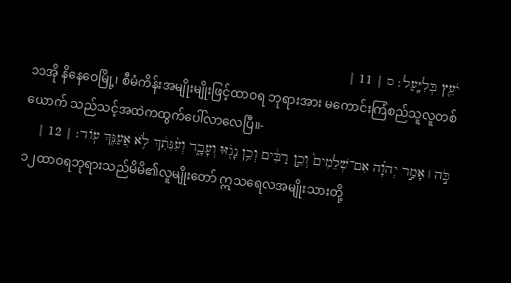יֹעֵ֖ץ בְּלִיָּֽעַל׃ ס | 11 |
၁၁အို နိနေဝေမြို့၊ စီမံကိန်းအမျိုးမျိုးဖြင့်ထာဝရ ဘုရားအား မကောင်းကြံစည်သူလူတစ်ယောက် သည်သင့်အထဲကထွက်ပေါ်လာလေပြီ။-
כֹּ֣ה ׀ אָמַ֣ר יְהוָ֗ה אִם־שְׁלֵמִים֙ וְכֵ֣ן רַבִּ֔ים וְכֵ֥ן נָגֹ֖זּוּ וְעָבָ֑ר וְעִ֨נִּתִ֔ךְ לֹ֥א אֲעַנֵּ֖ךְ עֽוֹד׃ | 12 |
၁၂ထာဝရဘုရားသည်မိမိ၏လူမျိုးတော် ဣသရေလအမျိုးသားတို့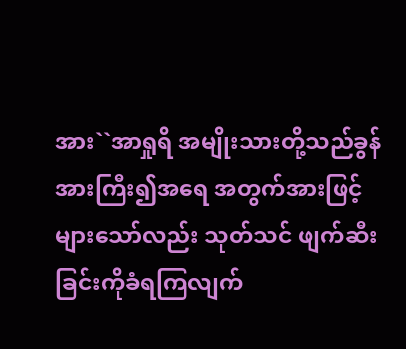အား``အာရှုရိ အမျိုးသားတို့သည်ခွန်အားကြီး၍အရေ အတွက်အားဖြင့်များသော်လည်း သုတ်သင် ဖျက်ဆီးခြင်းကိုခံရကြလျက်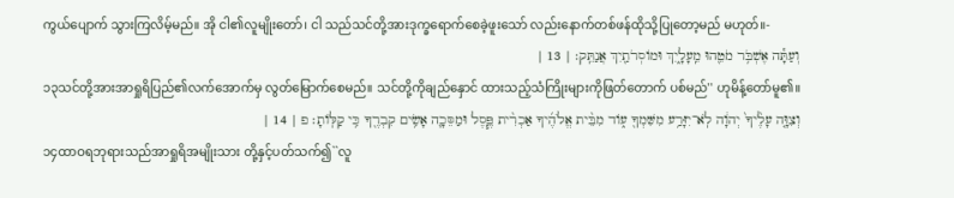ကွယ်ပျောက် သွားကြလိမ့်မည်။ အို ငါ၏လူမျိုးတော်၊ ငါ သည်သင်တို့အားဒုက္ခရောက်စေခဲ့ဖူးသော် လည်းနောက်တစ်ဖန်ထိုသို့ပြုတော့မည် မဟုတ်။-
וְעַתָּ֕ה אֶשְׁבֹּ֥ר מֹטֵ֖הוּ מֵֽעָלָ֑יִךְ וּמוֹסְרֹתַ֖יִךְ אֲנַתֵּֽק׃ | 13 |
၁၃သင်တို့အားအာရှုရိပြည်၏လက်အောက်မှ လွတ်မြောက်စေမည်။ သင်တို့ကိုချည်နှောင် ထားသည့်သံကြိုးများကိုဖြတ်တောက် ပစ်မည်'' ဟုမိန့်တော်မူ၏။
וְצִוָּ֤ה עָלֶ֙יךָ֙ יְהוָ֔ה לֹֽא־יִזָּרַ֥ע מִשִּׁמְךָ֖ ע֑וֹד מִבֵּ֨ית אֱלֹהֶ֜יךָ אַכְרִ֨ית פֶּ֧סֶל וּמַסֵּכָ֛ה אָשִׂ֥ים קִבְרֶ֖ךָ כִּ֥י קַלּֽוֹתָ׃ פ | 14 |
၁၄ထာဝရဘုရားသည်အာရှုရိအမျိုးသား တို့နှင့်ပတ်သက်၍``လူ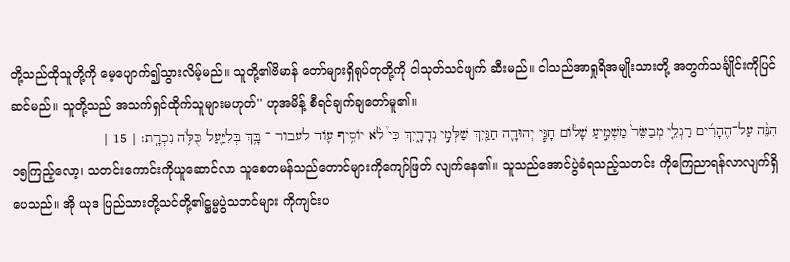တို့သည်ထိုသူတို့ကို မေ့ပျောက်၍သွားလိမ့်မည်။ သူတို့၏ဗိမာန် တော်များရှိရုပ်တုတို့ကို ငါသုတ်သင်ဖျက် ဆီးမည်။ ငါသည်အာရှုရိအမျိုးသားတို့ အတွက်သင်္ချိုင်းကိုပြင်ဆင်မည်။ သူတို့သည် အသက်ရှင်ထိုက်သူများမဟုတ်'' ဟုအမိန့် စီရင်ချက်ချတော်မူ၏။
הִנֵּ֨ה עַל־הֶהָרִ֜ים רַגְלֵ֤י מְבַשֵּׂר֙ מַשְׁמִ֣יעַ שָׁל֔וֹם חָגִּ֧י יְהוּדָ֛ה חַגַּ֖יִךְ שַׁלְּמִ֣י נְדָרָ֑יִךְ כִּי֩ לֹ֨א יוֹסִ֥יף ע֛וֹד לעבור ־ בָּ֥ךְ בְּלִיַּ֖עַל כֻּלֹּ֥ה נִכְרָֽת׃ | 15 |
၁၅ကြည့်လော့၊ သတင်းကောင်းကိုယူဆောင်လာ သူစေတမန်သည်တောင်များကိုကျော်ဖြတ် လျက်နေ၏။ သူသည်အောင်ပွဲခံရသည့်သတင်း ကိုကြေညာရန်လာလျက်ရှိပေသည်။ အို ယုဒ ပြည်သားတို့သင်တို့၏ဋ္ဌမ္မပွဲသဘင်များ ကိုကျင်းပ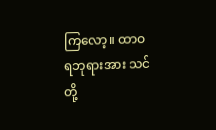ကြလော့။ ထာဝရဘုရားအား သင်တို့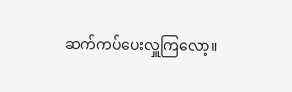ဆက်ကပ်ပေးလှူကြလော့။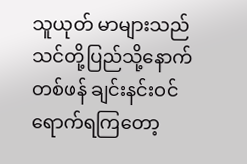သူယုတ် မာများသည်သင်တို့ပြည်သို့နောက်တစ်ဖန် ချင်းနင်းဝင်ရောက်ရကြတော့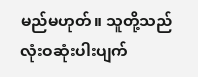မည်မဟုတ်။ သူတို့သည်လုံးဝဆုံးပါးပျက်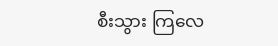စီးသွား ကြလေ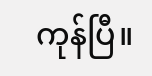ကုန်ပြီ။